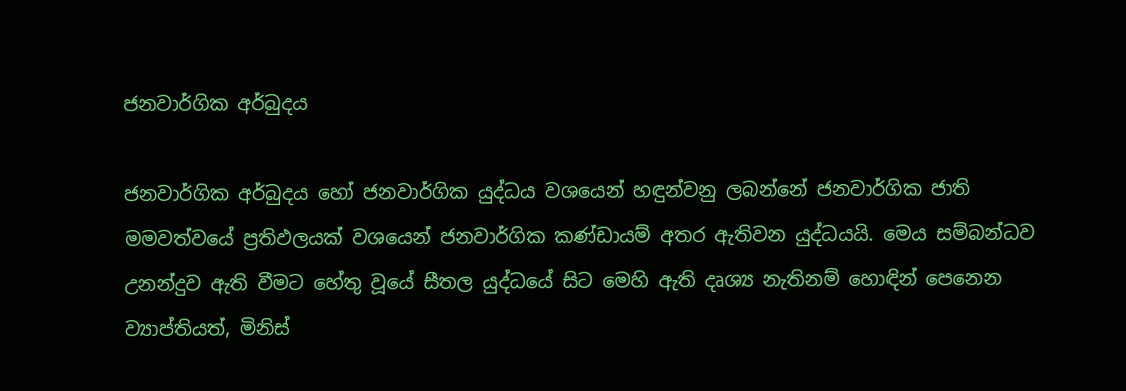ජනවාර්ගික අර්බුදය

ජනවාර්ගික අර්බුදය හෝ ජනවාර්ගික යුද්ධය වශයෙන් හඳුන්වනු ලබන්නේ ජනවාර්ගික ජාති මමවත්වයේ ප්‍රතිඵලයක් වශයෙන් ජනවාර්ගික කණ්ඩායම් අතර ඇතිවන යුද්ධයයි. මෙය සම්බන්ධව උනන්දුව ඇති වීමට හේතු වූයේ සීතල යුද්ධයේ සිට මෙහි ඇති දෘශ්‍ය නැතිනම් හොඳින් පෙනෙන ව්‍යාප්තියත්, මිනිස්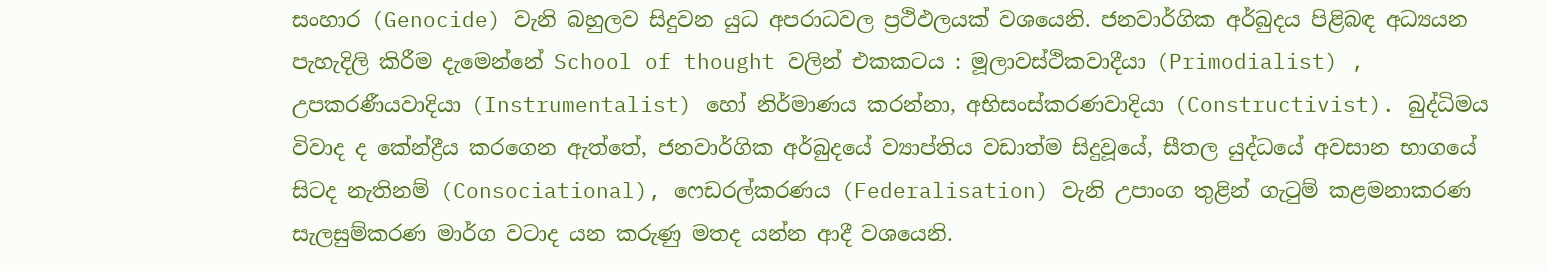සංහාර (Genocide) වැනි බහුලව සිදුවන යුධ අපරාධවල ප්‍රථිඵලයක් වශයෙනි. ජනවාර්ගික අර්බුදය පිළිබඳ අධ්‍යයන පැහැදිලි කිරීම දැමෙන්නේ School of thought වලින් එකකටය : මූලාවස්ථිකවාදීයා (Primodialist) , උපකරණීයවාදියා (Instrumentalist) හෝ නිර්මාණය කරන්නා, අභිසංස්කරණවාදියා (Constructivist). බුද්ධිමය විවාද ද කේන්ද්‍රීය කරගෙන ඇත්තේ, ජනවාර්ගික අර්බුදයේ ව්‍යාප්තිය වඩාත්ම සිදුවූයේ, සීතල යුද්ධයේ අවසාන භා‍ගයේ සිටද නැතිනම් (Consociational), ෆෙඩරල්කරණය (Federalisation) වැනි උපාංග තුළින් ගැටුම් කළමනාකරණ සැලසුම්කරණ මාර්ග වටාද යන කරුණු මතද යන්න ආදී වශයෙනි.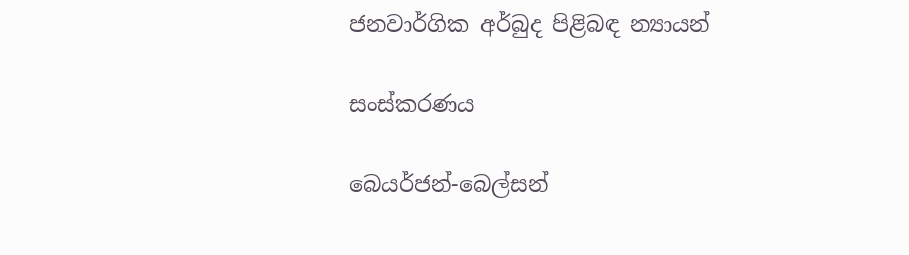ජනවාර්ගික අර්බුද පිළිබඳ න්‍යායන්

සංස්කරණය

බෙයර්ජන්-බෙල්සන්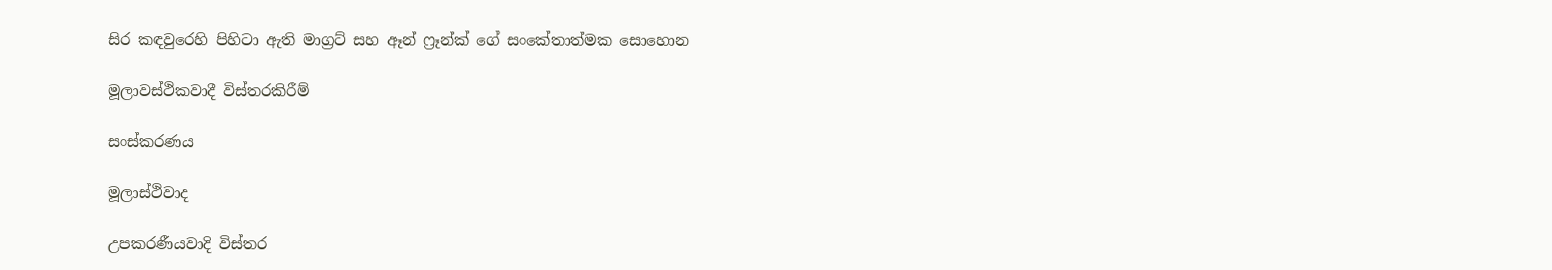සිර කඳවුරෙහි පිහිටා ඇති මාග්‍රට් සහ ඈන් ෆ්‍රෑන්ක් ගේ සංකේතාත්මක සොහොන

මූලාවස්ථිකවාදී විස්තරකිරීම්

සංස්කරණය

මූලාස්ථිවාද

උපකරණීයවාදි විස්තර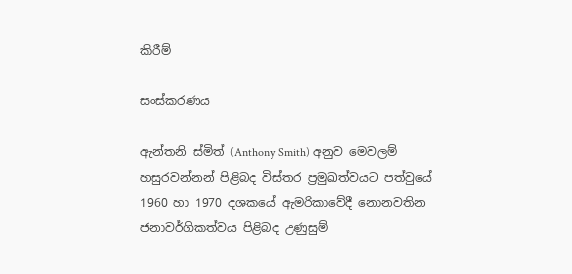කිරීම්

සංස්කරණය

ඇන්තනි ස්මිත් (Anthony Smith) අනුව මෙවලම් හසුරවන්නන් පිළිබද විස්තර ප්‍රමුඛත්වයට පත්වුයේ 1960 හා 1970 දශකයේ ඇමරිකාවේදී නොනවතින ජනාවර්ගිකත්වය පිළිබද උණුසුම්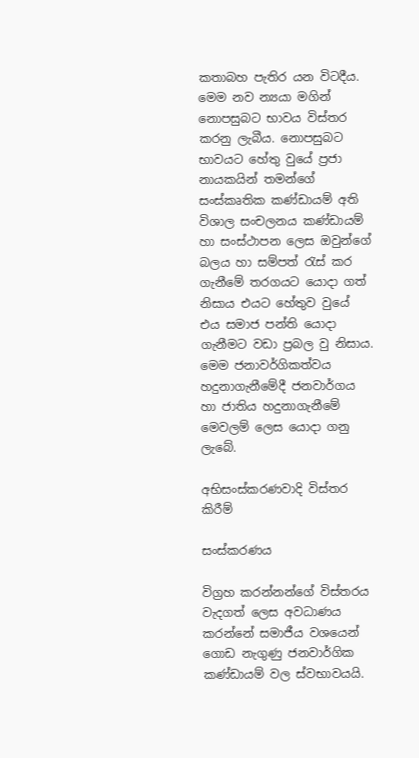කතාබහ පැතිර යන විටදීය. මෙම නව න්‍යයා මගින් නොපසුබට භාවය විස්තර කරනු ලැබීය. නොපසුබට භාවයට හේතු වුයේ ප්‍රජා නායකයින් තමන්ගේ සංස්කෘතික කණ්ඩායම් අති විශාල සංචලනය කණ්ඩායම් හා සංස්ථාපන ලෙස ඔවුන්ගේ බලය හා සම්පත් රැස් කර ගැනීමේ තරගයට යොදා ගත් නිසාය එයට හේතුව වුයේ එය සමාජ පන්ති යොදා ගැනීමට වඩා ප්‍රබල වු නිසාය. මෙම ජනාවර්ගිකත්වය හදුනාගැනීමේදී ජනවාර්ගය හා ජාතිය හදුනාගැනීමේ මෙවලම් ලෙස යොදා ගනු ලැබේ.

අභිසංස්කරණවාදි විස්තර කිරීම්

සංස්කරණය

විග්‍රහ කරන්නන්ගේ විස්තරය වැදගත් ලෙස අවධාණය කරන්නේ සමාජීය වශයෙන් ගොඩ නැගුණු ජනවාර්ගික කණ්ඩායම් වල ස්වභාවයයි.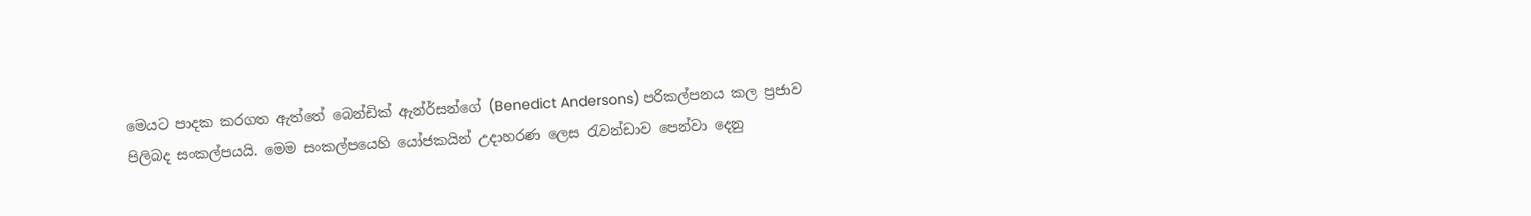මෙයට පාදක කරගත ඇත්තේ බෙන්ඩික් ඇන්ර්සන්ගේ (Benedict Andersons) පරිකල්පනය කල ප්‍රජාව පිලිබද සංකල්පයයි. මෙම සංකල්පයෙහි යෝජකයින් උදාහරණ ලෙස රැවන්ඩාව පෙන්වා දෙනු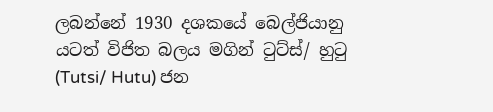ලබන්නේ 1930 දශකයේ බෙල්ජියානු යටත් විජිත බලය මගින් ටුට්ස්/ හුටු (Tutsi/ Hutu) ජන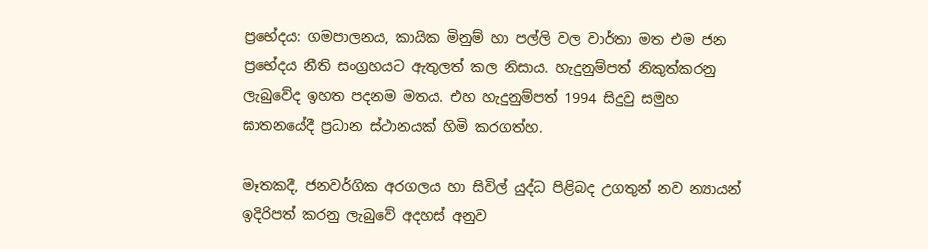ප්‍රභේදය: ගමපාලනය, කායික මිනුම් හා පල්ලි වල වාර්තා මත එම ජන ප්‍රභේදය නීති සංග්‍රහයට ඇතුලත් කල නිසාය. හැදුනුම්පත් නිකුත්කරනු ලැ‍බුවේද ඉහත පදනම මතය. එහ හැදුනුම්පත් 1994 සිදුවු සමුහ ඝාතනයේදී ප්‍රධාන ස්ථානයක් හිමි කරගත්හ.

මෑතකදී, ජනවර්ගික අරගලය හා සිවිල් යුද්ධ පිළිබද උගතුන් නව න්‍යායන් ඉදිරිපත් කරනු ලැබුවේ අදහස් අනුව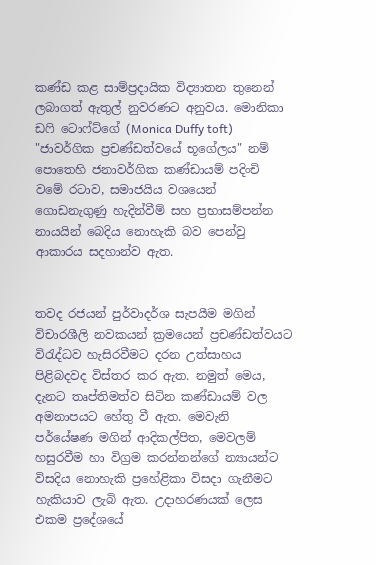කණ්ඩ කළ සාම්ප්‍රදායික විද්‍යාතන තුනෙන් ලබාගත් ඇතුල් නුවරණට අනුවය. මොනිකා ඩෆි ටොෆ්ට්ගේ (Monica Duffy toft) "ජාවර්ගික ප්‍රචණ්ඩත්වයේ භූගේලය" නම් පොතෙහි ජනාවර්ගික කණ්ඩායම් පදිංචි වමේ රටාව, සමාජයිය වශයෙන් ගොඩනැගුණු හැදින්වීම් සහ ප්‍රභාසම්පන්න නායයින් බෙදිය නොහැකි බව පෙන්වු ආකාරය සදහාන්ව ඇත.


තවද රජයන් පුර්වාදර්ශ සැපයීම මගින් විචාරශීලි නවකයන් ක්‍රමයෙන් ප්‍රචණ්ඩත්වයට විරැද්ධව හැසිරවීමට දරන උත්සාහය පිළිබදවද විස්තර කර ඇත. නමුත් මෙය, දැනට තෘප්තිමත්ව සිටින කණ්ඩායම් වල අමනාපයට හේතු වී ඇත. මෙවැනි පර්යේෂණ මගින් ආදිකල්පිත, මෙවලම් හසුරවීම හා විග්‍රම කරන්නන්ගේ න්‍යායන්ට විසදිය නොහැකි ප්‍රහේළිකා විසදා ගැනීමට හැකියාව ලැබි ඇත. උදාහරණයක් ලෙස එකම ප්‍රදේශයේ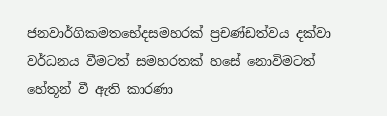ජනවාර්ගිකමතභේදසමහරක් ප්‍රචණ්ඩත්වය දක්වා වර්ධනය වීමටත් සමහරතක් හසේ නොවිමටත් හේතූන් වී ඇති කාරණා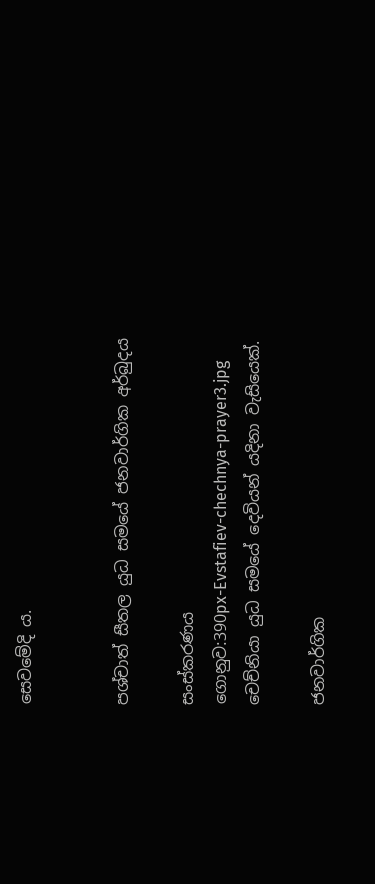සෙවමේදි ය.


පශ්චාත් සීතල යුධ සමයේ ජනවාර්ගික අර්බුදය

සංස්කරණය
ගොනුව:390px-Evstafiev-chechnya-prayer3.jpg
චෙච්නියා යුධ සමයේ දෙවියන් යදිනා වැසියෙක්.

ජනවාර්ගික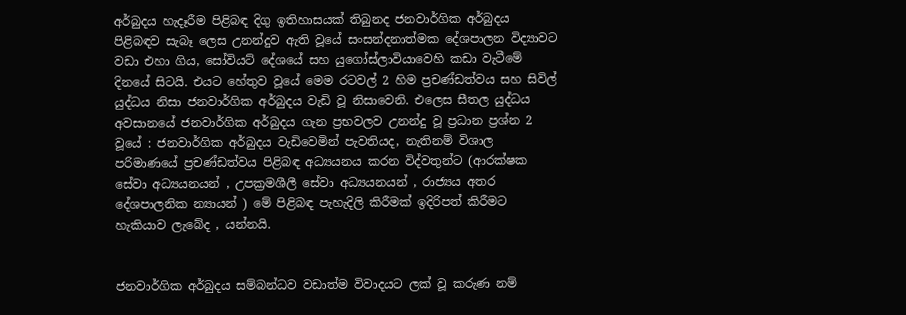අර්බුදය හැදෑරීම පිළිබඳ දිගු ඉතිහාසයක් තිබුනද ජනවාර්ගික අර්බුදය පිළිබඳව සැබෑ ලෙස උනන්දුව ඇති වූයේ සංසන්දනාත්මක දේශපාලන විද්‍යාවට වඩා එහා ගිය, සෝවියට් දේශයේ සහ යුගෝස්ලාවියාවෙහි කඩා වැටීමේ දිනයේ සිටයි. එයට හේතුව වූයේ මෙම රටවල් 2 හිම ප්‍රචණ්ඩත්වය සහ සිවිල් යුද්ධය නිසා ජනවාර්ගික අර්බුදය වැඩි වූ නිසාවෙනි. එලෙස සීතල යුද්ධය අවසානයේ ජනවාර්ගික අර්බුදය ගැන ප්‍රභවලව උනන්දු වූ ප්‍රධාන ප්‍රශ්න 2 වූයේ : ජනවාර්ගික අර්බුදය වැඩිවෙමින් පැවතියද, නැතිනම් විශාල පරිමාණයේ ප්‍රචණ්ඩත්වය පිළිබඳ අධ්‍යයනය කරන විද්වතුන්ට (ආරක්ෂක සේවා අධ්‍යයනයන් , උපක්‍රමශීලී සේවා අධ්‍යයනයන් , රාජ්‍යය අතර දේශපාලනික න්‍යායන් ) මේ පිළිබඳ පැහැදිලි කිරීමක් ඉදිරිපත් කිරීමට හැකියාව ලැබේද , යන්නයි.


ජනවාර්ගික අර්බුදය සම්බන්ධව වඩාත්ම විවාදයට ලක් වූ කරුණ නම්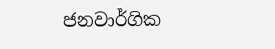ජනවාර්ගික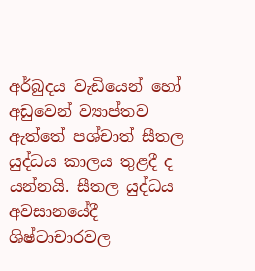අර්බුදය වැඩියෙන් හෝ අඩුවෙන් ව්‍යාප්තව ඇත්තේ පශ්චාත් සීතල යුද්ධය කාලය තුළදී ද යන්නයි. සීතල යුද්ධය අවසානයේදී ශිෂ්ටාචාරවල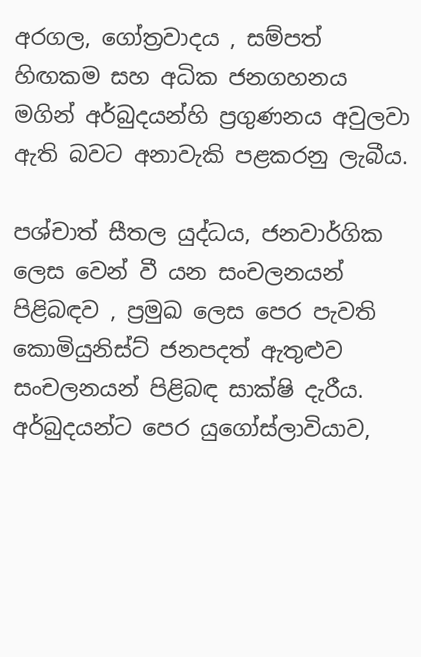අරගල, ගෝත්‍රවාදය , සම්පත් හිඟකම සහ අධික ජනගහනය මගින් අර්බුදයන්හි ප්‍රගුණනය අවුලවා ඇති බවට අනාවැකි පළකරනු ලැබීය.

පශ්චාත් සීතල යුද්ධය, ජනවාර්ගික ලෙස වෙන් වී යන සංචලනයන් පිළිබඳව , ප්‍රමුඛ ලෙස පෙර පැවති කොමියුනිස්ට් ජනපදත් ඇතුළුව සංචලනයන් පිළිබඳ සාක්ෂි දැරීය. අර්බුදයන්ට පෙර යුගෝස්ලාවියාව,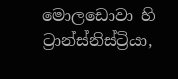මොලඩොවා හි ට්‍රාන්ස්නිස්ට්‍රියා,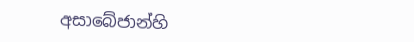අසාබේජාන්හි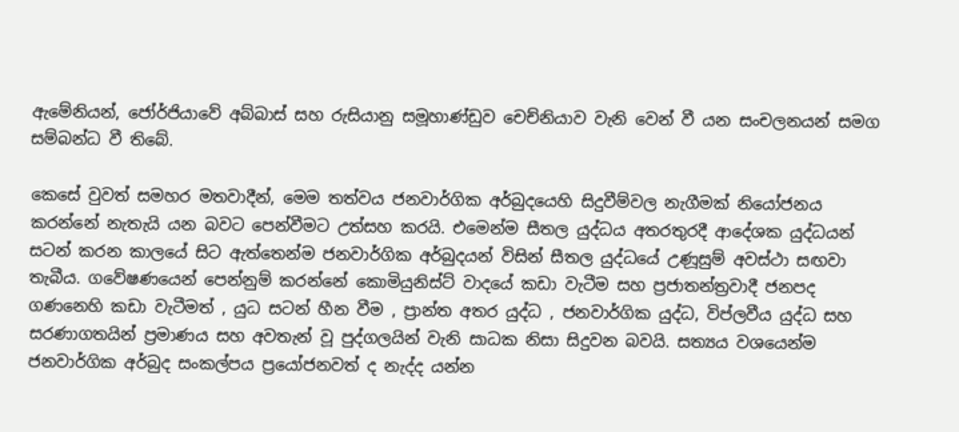ඇමේනියන්, ජෝර්ජියාවේ අබ්බාස් සහ රුසියානු සමූහාණ්ඩුව චෙච්නියාව වැනි වෙන් වී යන සංචලනයන් සමග සම්බන්ධ වී තිබේ.

කෙසේ වුවත් සමහර මතවාදීන්, මෙම තත්වය ජනවාර්ගික අර්බුදයෙහි සිදුවීම්වල නැගීමක් නියෝජනය කරන්නේ නැතැයි යන බවට පෙන්වීමට උත්සහ කරයි. එමෙන්ම සීතල යුද්ධය අතරතුරදී ආදේශක යුද්ධයන් සටන් කරන කාලයේ සිට ඇත්තෙන්ම ජනවාර්ගික අර්බුදයන් විසින් සීතල යුද්ධයේ උණූසුම් අවස්ථා සඟවා තැබීය. ගවේෂණයෙන් පෙන්නුම් කරන්නේ කොමියුනිස්ට් වාදයේ කඩා වැටීම සහ ප්‍රජාතන්ත්‍රවාදී ජනපද ගණනෙහි කඩා වැටීමත් , යුධ සටන් හීන වීම , ප්‍රාන්ත අතර යුද්ධ , ජනවාර්ගික යුද්ධ, විප්ලවීය යුද්ධ සහ සරණාගතයින් ප්‍රමාණය සහ අවතැන් වූ පුද්ගලයින් වැනි සාධක නිසා සිදුවන බවයි. සත්‍යය වශයෙන්ම ජනවාර්ගික අර්බුද සංකල්පය ප්‍රයෝජනවත් ද නැද්ද යන්න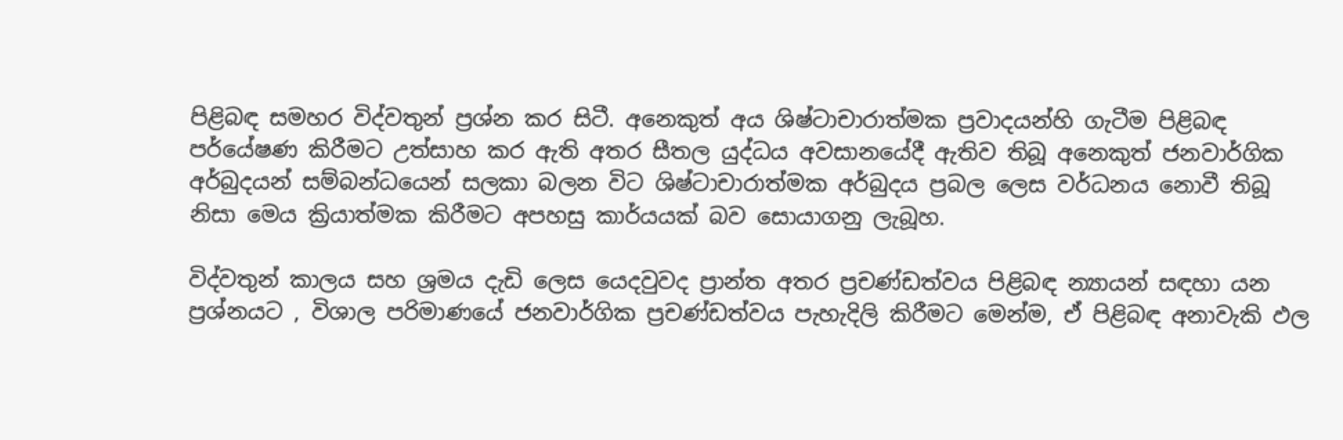පිළිබඳ සමහර විද්වතුන් ප්‍රශ්න කර සිටී. අනෙකුත් අය ශිෂ්ටාචාරාත්මක ප්‍රවාදයන්හි ගැටීම පිළිබඳ පර්යේෂණ කිරීමට උත්සාහ කර ඇති අතර සීතල යුද්ධය අවසානයේදී ඇතිව තිබූ අනෙකුත් ජනවාර්ගික අර්බුදයන් සම්බන්ධයෙන් සලකා බලන විට ශිෂ්ටාචාරාත්මක අර්බුදය ප්‍රබල ලෙස වර්ධනය නොවී තිබූ නිසා මෙය ක්‍රියාත්මක කිරීමට අපහසු කාර්යයක් බව සොයාගනු ලැබූහ.

විද්වතුන් කාලය සහ ශ්‍රමය දැඩි ලෙස යෙදවුවද ප්‍රාන්ත අතර ප්‍රචණ්ඩත්වය පිළිබඳ න්‍යායන් සඳහා යන ප්‍රශ්නයට , විශාල පරිමාණයේ ජනවාර්ගික ප්‍රචණ්ඩත්වය පැහැදිලි කිරීමට මෙන්ම, ඒ පිළිබඳ අනාවැකි ඵල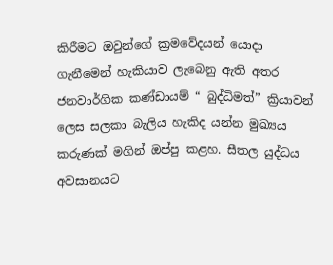කිරීමට ඔවුන්ගේ ක්‍රමවේදයන් යොදා ගැනීමෙන් හැකියාව ලැබෙනු ඇති අතර ජනවාර්ගික කණ්ඩායම් “ බුද්ධිමත්” ක්‍රියාවන් ලෙස සලකා බැලිය හැකිද යන්න මුඛ්‍යය කරුණක් මගින් ඔප්පු කළහ. සීතල යුද්ධය අවසානයට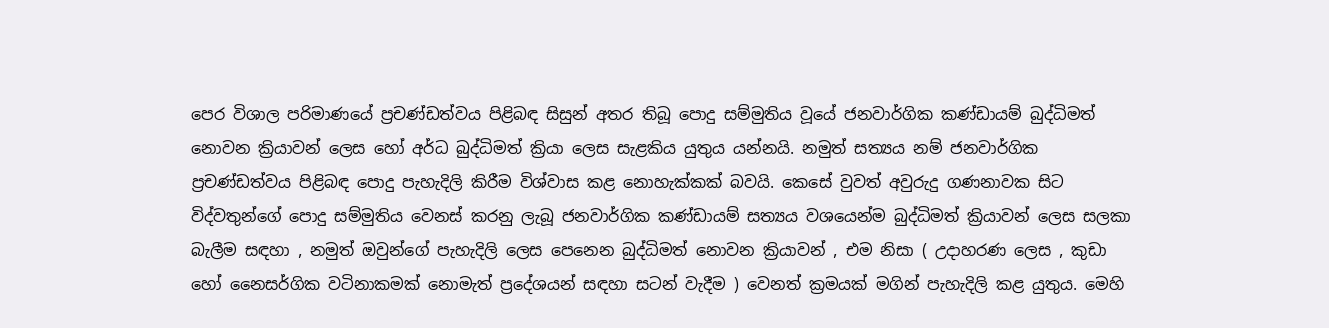පෙර විශාල පරිමාණයේ ප්‍රචණ්ඩත්වය පිළිබඳ සිසුන් අතර තිබූ පොදු සම්මුතිය වූයේ ජනවාර්ගික කණ්ඩායම් බුද්ධිමත් නොවන ක්‍රියාවන් ලෙස හෝ අර්ධ බුද්ධිමත් ක්‍රියා ලෙස සැළකිය යුතුය යන්නයි. නමුත් සත්‍යය නම් ජනවාර්ගික ප්‍රචණ්ඩත්වය පිළිබඳ පොදු පැහැදිලි කිරීම විශ්වාස කළ නොහැක්කක් බවයි. කෙසේ වුවත් අවුරුදු ගණනාවක සිට විද්වතුන්ගේ පොදු සම්මුතිය වෙනස් කරනු ලැබූ ජනවාර්ගික කණ්ඩායම් සත්‍යය වශයෙන්ම බුද්ධිමත් ක්‍රියාවන් ලෙස සලකා බැලීම සඳහා , නමුත් ඔවුන්ගේ පැහැදිලි ලෙස පෙනෙන බුද්ධිමත් නොවන ක්‍රියාවන් , එම නිසා ( උදාහරණ ලෙස , කුඩා හෝ නෛසර්ගික වටිනාකමක් නොමැත් ප්‍රදේශයන් සඳහා සටන් වැදීම ) වෙනත් ක්‍රමයක් මගින් පැහැදිලි කළ යුතුය. මෙහි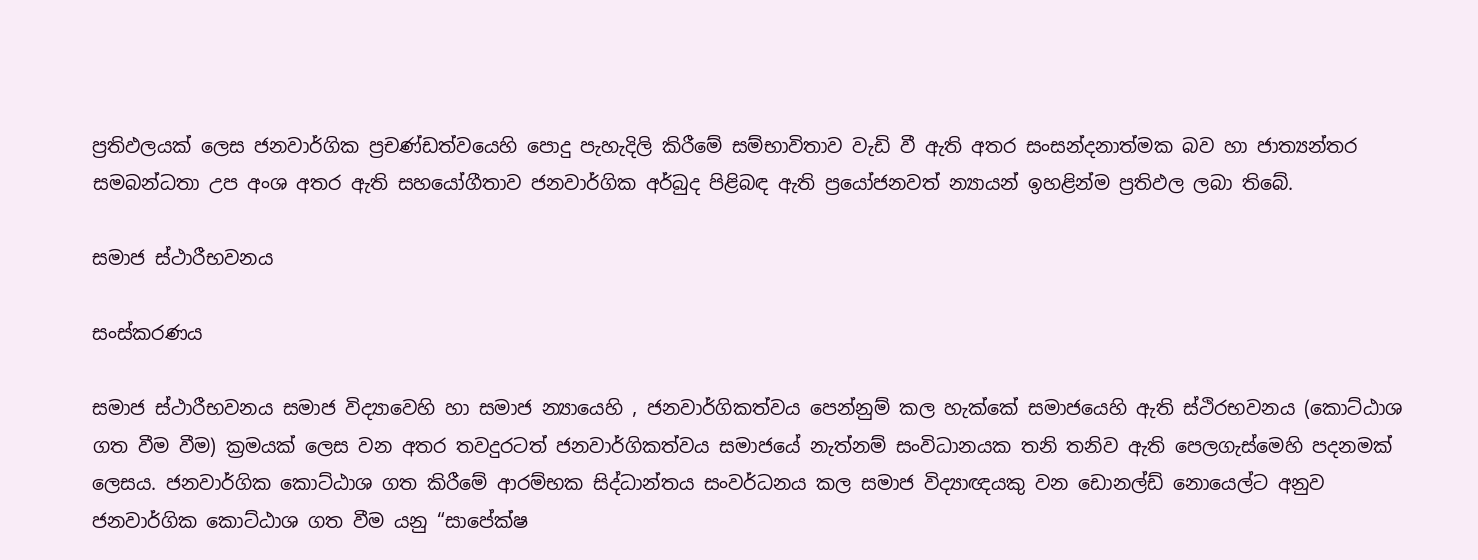ප්‍රතිඵලයක් ලෙස ජනවාර්ගික ප්‍රචණ්ඩත්වයෙහි පොදු පැහැදිලි කිරීමේ සම්භ‍ාවිතාව වැඩි වී ඇති අතර සංසන්දනාත්මක බව හා ජාත්‍යන්තර සමබන්ධතා උප අංශ අතර ඇති සහයෝගීතාව ජනවාර්ගික අර්බුද පිළිබඳ ඇති ප්‍රයෝජනවත් න්‍යායන් ඉහළින්ම ප්‍රතිඵල ලබා තිබේ.

සමාජ ස්ථාරීභවනය

සංස්කරණය

සමාජ ස්ථාරීභවනය සමාජ විද්‍යාවෙහි හා සමාජ න්‍යායෙහි , ජනවාර්ගිකත්වය පෙන්නුම් කල හැක්කේ සමාජයෙහි ඇති ස්ථිරභවනය (කොට්ඨාශ ගත වීම වීම) ක්‍රමයක් ලෙස වන අතර තවදුරටත් ජනවාර්ගිකත්වය සමාජයේ නැත්නම් සංවිධානයක තනි තනිව ඇති පෙලගැස්මෙහි පදනමක් ලෙසය. ජනවාර්ගික කොට්ඨාශ ගත කිරීමේ ආරම්භක සිද්ධාන්තය සංවර්ධනය කල සමාජ විද්‍යාඥයකු වන ඩොනල්ඩ් නොයෙල්ට අනුව ජනවාර්ගික කොට්ඨාශ ගත වීම යනු “සාපේක්ෂ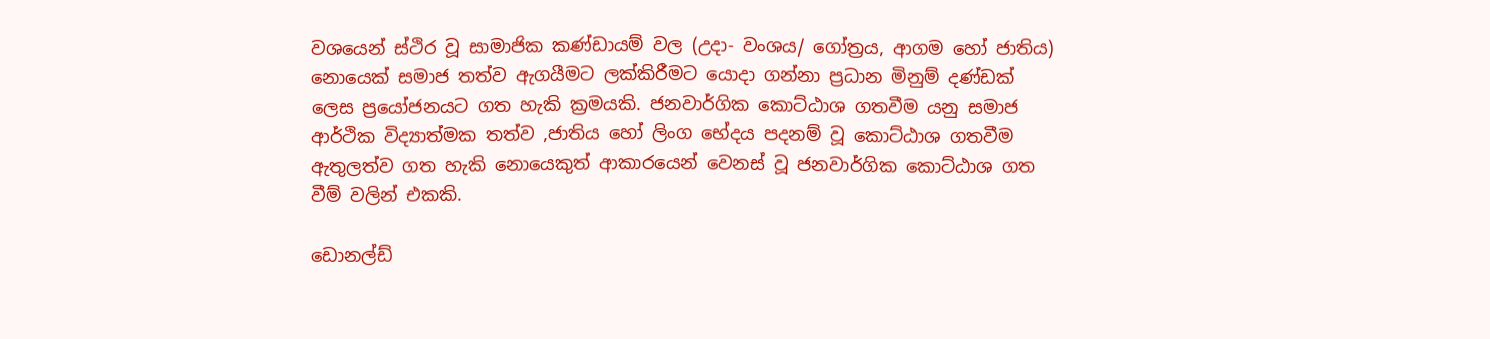වශයෙන් ස්ථිර වූ සාමාජික කණ්ඩායම් වල (උදා- වංශය/ ගෝත්‍රය, ආගම හෝ ජාතිය) නොයෙක් සමාජ තත්ව ඇගයීමට ලක්කිරීමට යොදා ගන්නා ප්‍රධාන මිනුම් දණ්ඩක් ලෙස ප්‍රයෝජනයට ගත හැකි ක්‍රමයකි. ජනවාර්ගික කොට්ඨාශ ගතවීම යනු සමාජ ආර්ථික විද්‍යාත්මක තත්ව ,ජාතිය හෝ ලිංග භේදය පදනම් වූ කොට්ඨාශ ගතවීම ඇතුලත්ව ගත හැකි නොයෙකුත් ආකාරයෙන් වෙනස් වූ ජනවාර්ගික කොට්ඨාශ ගත වීම් වලින් එකකි.

ඩොනල්ඩ්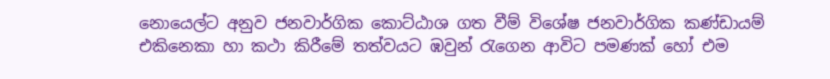නොයෙල්ට අනුව ජනවාර්ගික කොට්ඨාශ ගත වීම් විශේෂ ජනවාර්ගික කණ්ඩායම් එකිනෙකා හා කථා කිරීමේ තත්වයට ඹවුන් රැගෙන ආවිට පමණක් හෝ එම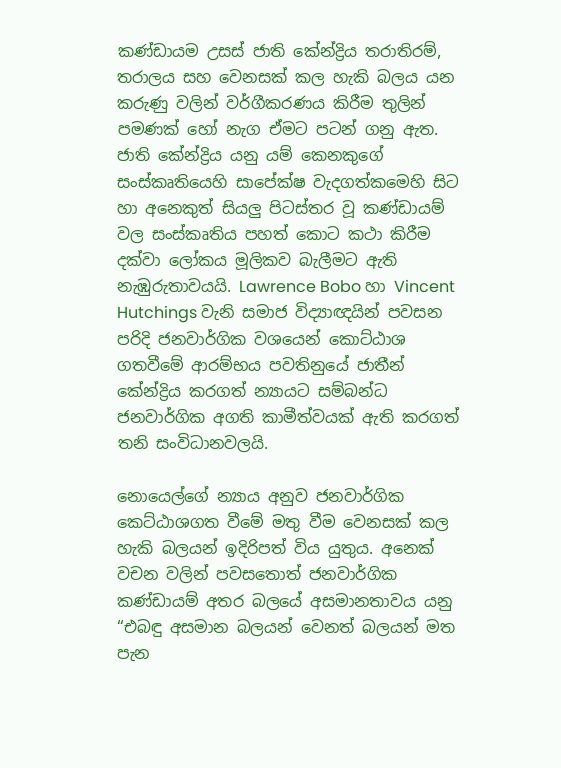කණ්ඩායම උසස් ජාති කේන්ද්‍රිය තරාතිරම්, තරාලය සහ වෙනසක් කල හැකි බලය යන කරුණු වලින් වර්ගීකරණය කිරීම තුලින් පමණක් හෝ නැග ඒමට පටන් ගනු ඇත. ජාති කේන්ද්‍රිය යනු යම් කෙනකුගේ සංස්කෘතියෙහි සාපේක්ෂ වැදගත්කමෙහි සිට හා අනෙකුත් සියලු පිටස්තර වූ කණ්ඩායම් වල සංස්කෘතිය පහත් කොට කථා කිරීම දක්වා ලෝකය මූලිකව බැලීමට ඇති නැඹුරුතාවයයි. Lawrence Bobo හා Vincent Hutchings වැනි සමාජ විද්‍යාඥයින් පවසන පරිදි ජනවාර්ගික වශයෙන් කොට්ඨාශ ගතවීමේ ආරම්භය පවතිනුයේ ජාතීන් කේන්ද්‍රිය කරගත් න්‍යායට සම්බන්ධ ජනවාර්ගික අගති කාමීත්වයක් ඇති කරගත් තනි සංවිධානවලයි.

නොයෙල්ගේ න්‍යාය අනුව ජනවාර්ගික කෙට්ඨාශගත වීමේ මතු වීම වෙනසක් කල හැකි බලයන් ඉදිරිපත් විය යුතුය. අනෙක් වචන වලින් පවසතොත් ජනවාර්ගික කණ්ඩායම් අතර බලයේ අසමානතාවය යනු “එබඳු අසමාන බලයන් වෙනත් බලයන් මත පැන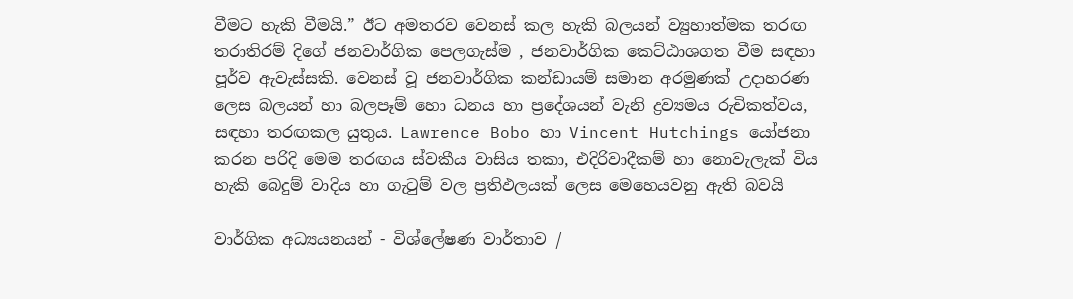වීමට හැකි වීමයි.” ඊට අමතරව වෙනස් කල හැකි බලයන් ව්‍යුහාත්මක තරඟ තරාතිරම් දිගේ ජනවාර්ගික පෙලගැස්ම , ජනවාර්ගික කෙට්ඨාශගත වීම සඳහා පූර්ව ඇවැස්සකි. වෙනස් වූ ජනවාර්ගික කන්ඩායම් සමාන අරමුණක් උදාහරණ ලෙස බලයන් හා බලපෑම් හො ධනය හා ප්‍රදේශයන් වැනි ද්‍රව්‍යමය රුචිකත්වය, සඳහා තරඟකල යුතුය. Lawrence Bobo හා Vincent Hutchings යෝජනා කරන පරිදි මෙම තරඟය ස්වකීය වාසිය තකා, එදිරිවාදීකම් හා නොවැලැක් විය හැකි බෙදුම් වාදිය හා ගැටුම් වල ප්‍රතිඵලයක් ලෙස මෙහෙයවනු ඇති බවයි

වාර්ගික අධ්‍යයනයන් - විශ්ලේෂණ වාර්තාව /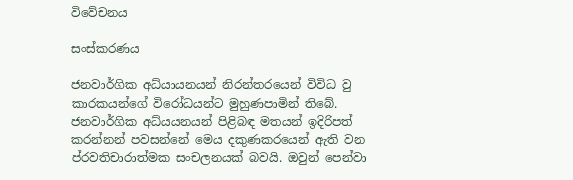විවේචනය

සංස්කරණය

ජනවාර්ගික අධ්යායනයන් නිරන්ත‍රයෙන් විවිධ වු කාරකයන්ගේ විරෝධයන්ට මුහුණපාමින් තිබේ. ජනවාර්ගික අධ්ය‍යනයන් පිළිබඳ මතයන් ඉදිරිපත් කරන්නන් පවසන්නේ මෙය දකුණකරයෙන් ඇති වන ප්රවතිචාරාත්මක සංචලනයක් බවයි. ඔවුන් පෙන්වා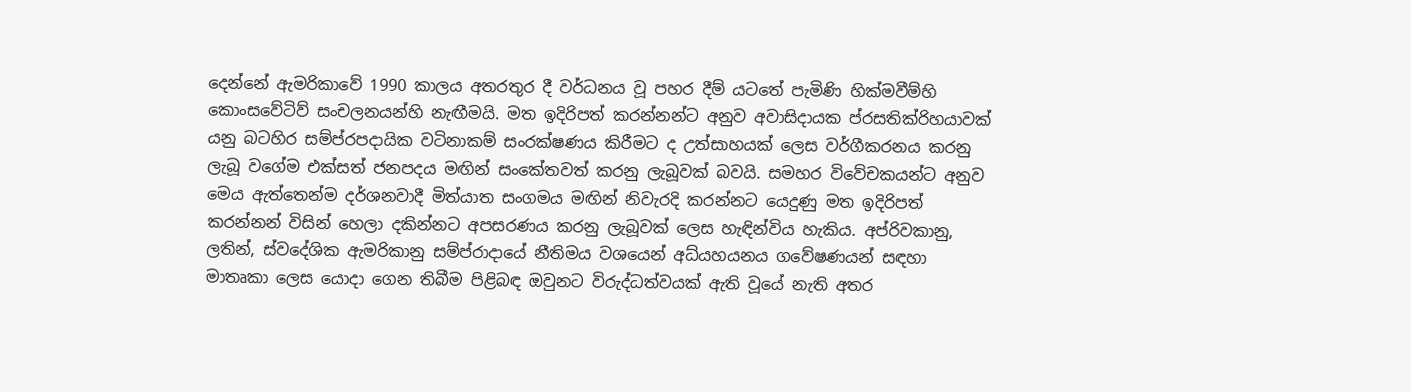දෙන්නේ ඇමරිකාවේ 1990 කාලය අතරතුර දී වර්ධනය වූ පහර දීම් යටතේ පැමිණි හික්මවීම්හි කොංසවේටිව් සංචලනයන්හි නැඟීමයි. මත ඉදිරිපත් කරන්නන්ට අනුව අවාසිදායක ප්රසතික්රිහයාවක් යනු බටහිර සම්ප්රපද‍ායික වටිනාකම් සංරක්ෂණය කිරීමට ද උත්සාහයක් ලෙස වර්ගීකරනය කරනු ලැබූ වගේම එක්සත් ජනපදය මඟින් සංකේතවත් කරනු ලැබූවක් බවයි. සමහර විවේචකයන්ට අනුව මෙය ඇත්තෙන්ම දර්ශනවාදී මිත්යාත සංගමය මඟින් නිවැරදි කරන්නට යෙදුණු මත ඉදිරිපත් කරන්නන් විසින් හෙලා දකින්නට අපසරණය කරනු ලැබූවක් ලෙස හැඳින්විය හැකිය. අප්රිවකානු, ලතින්, ස්වදේශික ඇමරිකානු සම්ප්රාදායේ නීතිමය වශයෙන් අධ්යහයනය ගවේෂණයන් සඳහා මාතෘකා ලෙස යොදා ගෙන තිබීම පිළිබඳ ඔවුනට විරුද්ධත්වයක් ඇති වූ‍යේ නැති අතර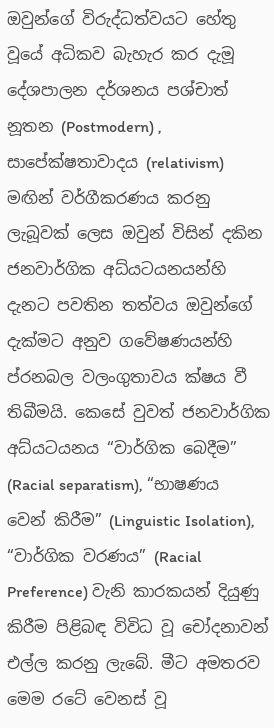ඔවුන්ගේ විරුද්ධත්වයට හේතු වූයේ අධිකව බැහැර කර දැමූ දේශපාලන දර්ශනය පශ්චාත් නූතන (Postmodern) , සාපේක්ෂතාවාදය (relativism) මඟින් වර්ගීකරණය කරනු ලැබූවක් ලෙස ඔවුන් විසින් දකින ජනවාර්ගික අධ්යටයනයන්හි දැනට පවතින තත්වය ඔවුන්ගේ දැක්මට අනුව ගවේෂණයන්හි ප්රනබල වලංගුතාවය ක්ෂය වී තිබීමයි. කෙසේ වුවත් ජනවාර්ගික අධ්යටයනය “වාර්ගික බෙදීම” (Racial separatism), “භාෂණය වෙන් කිරීම” (Linguistic Isolation), “වාර්ගික වරණය” (Racial Preference) වැනි කාරකයන් දියුණු කිරීම පිළිබඳ විවිධ වූ චෝදනාවන් එල්ල කරනු ලැබේ. මීට අමතරව මෙම රටේ වෙනස් වූ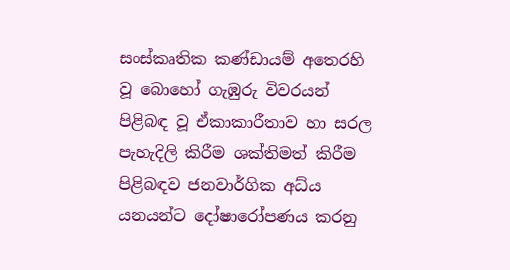සංස්කෘතික කණ්ඩායම් අතෙරහි වූ බොහෝ ගැඹුරු විවරයන් පිළිබඳ වූ ඒකාකාරීතාව හා සරල පැහැදිලි කිරීම ශක්තිමත් කිරීම පිළිබඳව ජනවාර්ගික අධ්ය යනයන්ට දෝෂාරෝපණය කරනු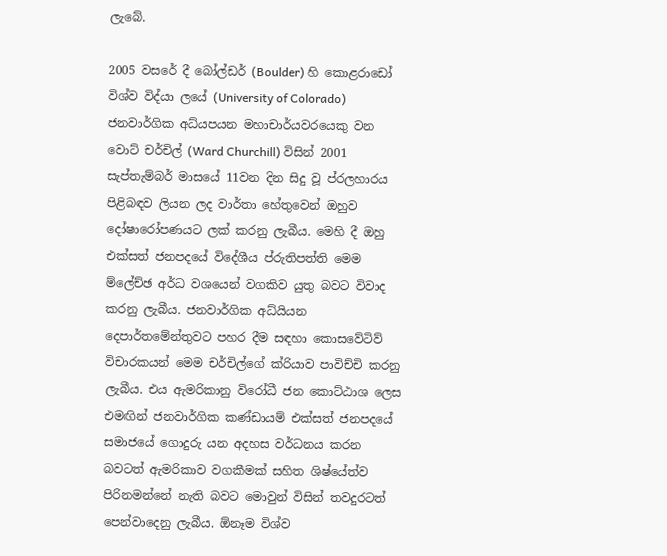ලැබේ.

2005 වසරේ දී බෝල්ඩර් (Boulder) හි කොළරාඩෝ විශ්ව විද්යා ලයේ (University of Colorado) ජනවාර්ගික අධ්යපයන මහාචාර්යවරයෙකු වන වොට් චර්චිල් (Ward Churchill) විසින් 2001 සැප්තැම්බර් මාසයේ 11වන දින සිදු වූ ප්රලහාරය පිළිබඳව ලියන ලද වාර්තා හේතුවෙන් ඔහුව දෝෂාරෝපණයට ලක් කරනු ලැබීය. මෙහි දී ඔහු එක්සත් ජනපදයේ විදේශීය ප්රුතිපත්ති මෙම ම්ලේච්ඡ අර්ධ වශයෙන් වගකිව යුතු බවට විවාද කරනු ලැබීය. ජනවාර්ගික අධ්යියන දෙපාර්තමේන්තුවට පහර දීම සඳහා කොසවේටිව් වි‍චාරකයන් මෙම චර්චිල්ගේ ක්රියාව පාවිච්චි කරනු ලැබීය‍. එය ඇමරිකානු විරෝධී ජන කොට්ඨාශ ලෙස එමඟින් ජනවාර්ගික කණ්ඩායම් එක්සත් ජනපදයේ සමාජයේ ගොදුරු යන අදහස වර්ධනය කරන බවටත් ඇමරිකාව වගකීමක් සහිත ශිෂ්යේත්ව පිරිනමන්නේ නැති බවට මොවුන් විසින් තවදුරටත් පෙන්වාදෙනු ලැබීය. ඕනෑම විශ්ව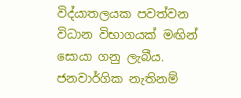විද්යාතලයක පවත්වන විධාන විභාගයක් මඟින් සොයා ගනු ලැබීය‍. ජනවාර්ගික නැතිනම්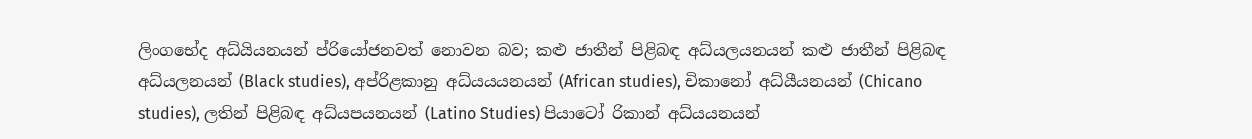ලිංගභේද අධ්යියනයන් ප්රියෝජනවත් නොවන බව; කළු ජාතීන් පිළිබඳ අධ්යලයනයන් කළු ජාතීන් පිළිබඳ අධ්යලනයන් (Black studies), අප්රිළකානු අධ්යයයනයන් (African studies), චිකානෝ අධ්යීයනයන් (Chicano studies), ලතින් පිළිබඳ අධ්යපයනයන් (Latino Studies) පියාටෝ රිකාන් අධ්ය‍යනයන්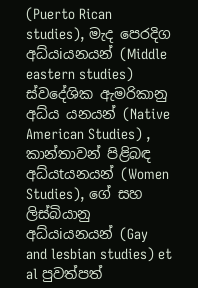(Puerto Rican studies), මැද පෙරදිග අධ්යiයනයන් (Middle eastern studies) ස්වදේශික ඇමරිකානු අධ්ය යනයන් (Native American Studies) , කාන්තාවන් පිළිබඳ අධ්යtයනයන් (Women Studies), ගේ සහ ලිස්බියානු අධ්යiයනයන් (Gay and lesbian studies) et al පුවත්පත්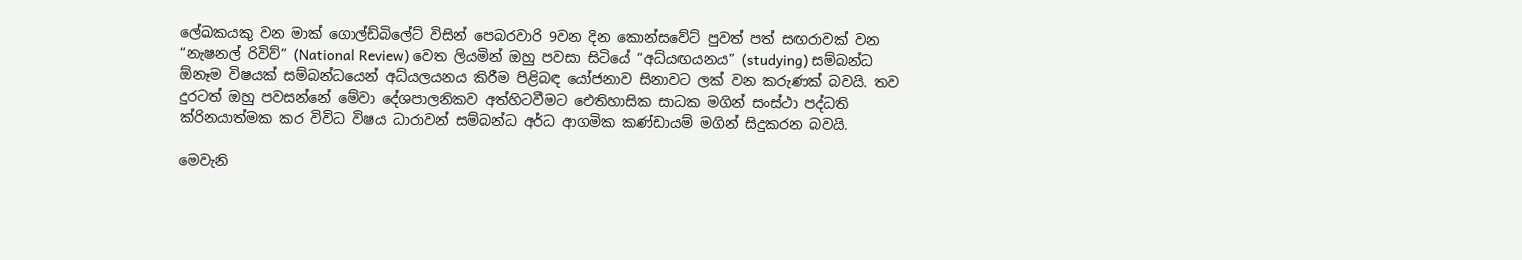ලේඛකයකු වන මාක් ගොල්ඩ්බිලේට් විසින් පෙබරවාරි 9වන දින කොන්සවේට් පුවත් පත් සඟරාවක් වන “නැෂනල් රිවිව්” (National Review) වෙත ලියමින් ඔහු පවසා සිටියේ “අධ්යඟයනය” (studying) සම්බන්ධ ඕනෑම විෂයක් සම්බන්ධයෙන් අධ්යලයනය කිරීම පිළිබඳ යෝජනාව සිනාවට ලක් වන කරුණක් බවයි. තව දුරටත් ඔහු පවසන්නේ මේවා දේශපාලනිකව අත්හිටවීමට ‍ඓතිහාසික සාධක මගින් සංස්ථා පද්ධති ක්රිනයාත්මක කර විවිධ විෂය ධාරාවන් සම්බන්ධ අර්ධ ආගමික කණ්ඩායම් මගින් සිදුකරන බවයි.

මෙවැනි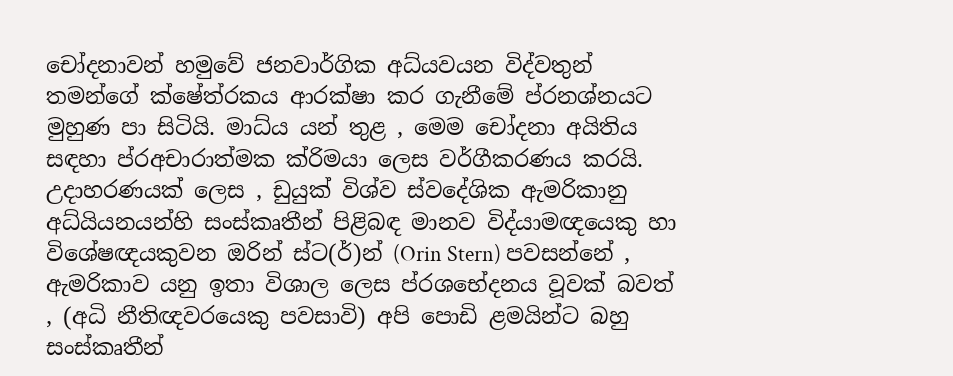චෝදනාවන් හමුවේ ජනවාර්ගික අධ්යවයන විද්වතුන් තමන්ගේ ක්ෂේත්රකය ආරක්ෂා කර ගැනීමේ ප්රනශ්නයට මුහුණ පා සිටියි. මාධ්ය යන් තුළ , මෙම චෝදනා අයිතිය සඳහා ප්රඅචාරාත්මක ක්රිමයා ලෙස වර්ගීකරණය කරයි. උදාහරණයක් ලෙස , ඩුයුක් විශ්ව ස්වදේශික ඇමරිකානු අධ්යියනයන්හි සංස්කෘතීන් පිළිබඳ මානව විද්යාමඥයෙකු හා විශේෂඥයකුවන ඔරින් ස්ට(ර්)න් (Orin Stern) පවසන්නේ , ඇමරිකාව යනු ඉතා විශාල ලෙස ප්රශභේදනය වූවක් බවත් , (අධි නීතිඥවරයෙකු පවසාවි) අපි පොඩි ළමයින්ට බහු සංස්කෘතීන්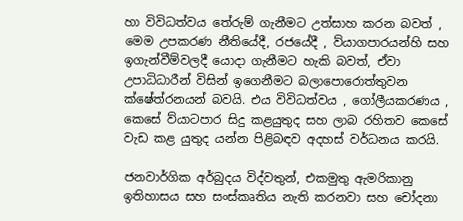හා විවිධත්වය තේරුම් ගැනීමට උත්සාහ කරන බවත් , මෙම උපකරණ නීතියේදී, රජයේදී , ව්යාගපාරයන්හි සහ ඉගැන්වීම්වලදී යොදා ගැනීමට හැකි බවත්, ඒවා උපාධිධාරීන් විසින් ඉගෙනීමට බලාපොරොත්තුවන ක්ෂේත්රනයන් බවයි. එය විවිධත්වය , ගෝලීයකරණය , කෙසේ ව්යාටපාර සිදු කළයුතුද සහ ලාබ රහිතව කෙසේ වැඩ කළ යුතුද යන්න පිළිබඳව අදහස් වර්ධනය කරයි.

ජනවාර්ගික අර්බුදය විද්වතුන්, එකමුතු ඇමරිකානු ඉතිහාසය සහ සංස්කෘතිය නැති කරනවා සහ චෝදනා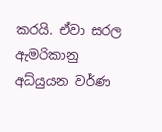කරයි. ඒවා සරල ඇමරිකානු අධ්යුයන වර්ණ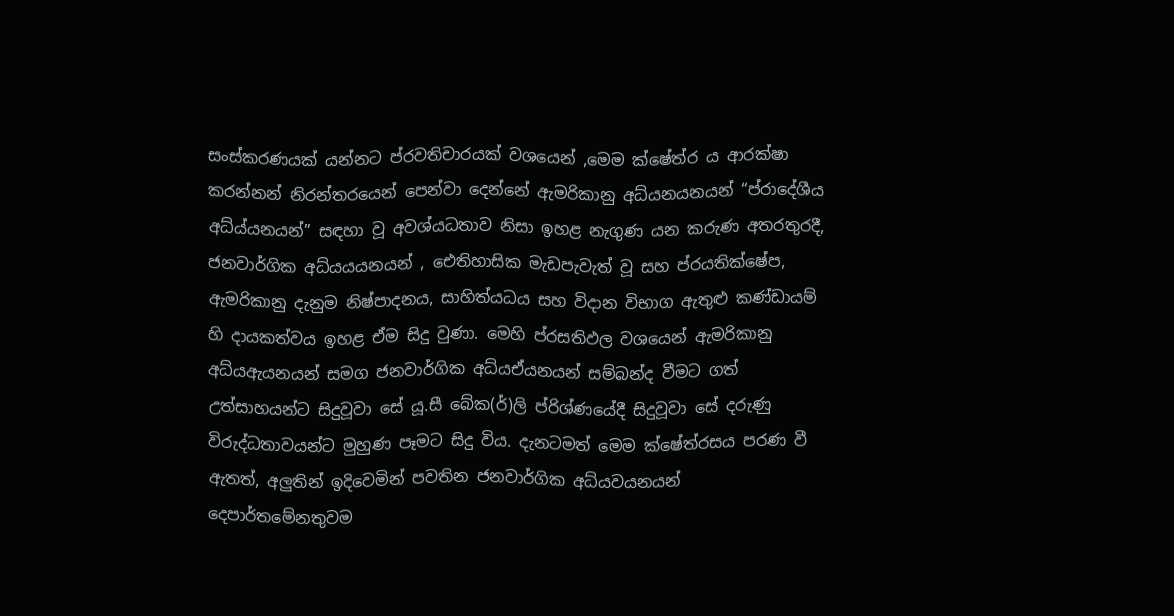සංස්කරණයක් යන්නට ප්රවතිචාරයක් වශයෙන් ,මෙම ක්ෂේත්ර ය ආරක්ෂා කරන්නන් නිරන්තරයෙන් පෙන්වා දෙන්නේ ඇමරිකානු අධ්යනයනයන් “ප්රා‍දේශීය අධ්ය්යනයන්” සඳහා වූ අවශ්යධතාව නිසා ඉහළ නැගුණ යන කරුණ අතරතුරදී, ජනවාර්ගික අධ්යයයනයන් , ඓතිහාසික මැඩපැවැත් වූ සහ ප්රයතික්ෂේප, ඇමරිකානු දැනුම නිෂ්පාදනය, සාහිත්යධය සහ විදාන විභාග ඇතුළු කණ්ඩායම් හි දායකත්වය ඉහළ ඒම සිදු වුණා. මෙහි ප්රසතිඵල වශයෙන් ඇමරිකානු අධ්යඇයනයන් සමග ජනවාර්ගික අධ්යඒයනයන් සම්බන්ද වීමට ගත් උත්සාහයන්ට සිදුවූවා සේ යූ.සී බේක(ර්)ලි ප්රිශ්ණයේදී සිදුවූවා සේ දරුණු විරුද්ධතාවයන්ට මුහුණ පෑමට සිදු විය. දැනටමත් මෙම ක්ෂේත්රසය පරණ වී ඇතත්, අලුතින් ඉදිවෙමින් පවතින ජනවාර්ගික අධ්යවයනයන් දෙපාර්තමේනතුවම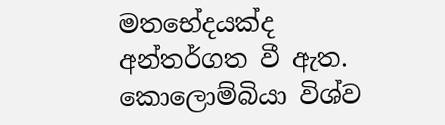මතභේදයක්ද අන්තර්ගත වී ඇත. කොලොම්බියා විශ්ව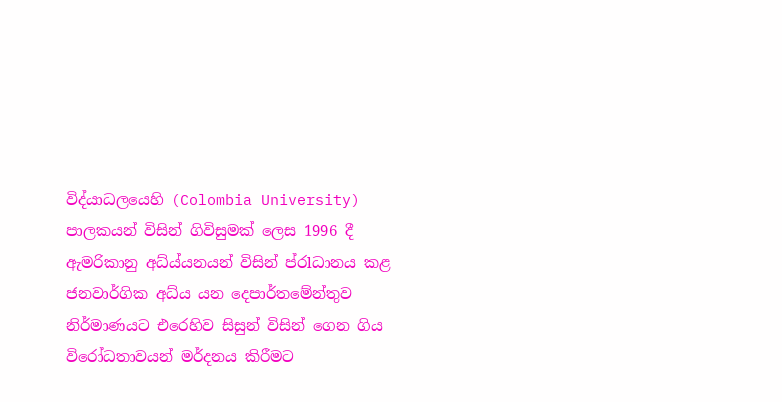විද්යාධලයෙහි (Colombia University) පාලකයන් විසින් ගිවිසුමක් ලෙස 1996 දී ඇමරිකානු අධ්ය්යනයන් විසින් ප්රlධානය කළ ජනවාර්ගික අධ්ය යන දෙපාර්තමේන්තුව නිර්මාණයට එරෙහිව සිසුන් විසින් ගෙන ගිය විරෝධතාවයන් මර්දනය කිරීමට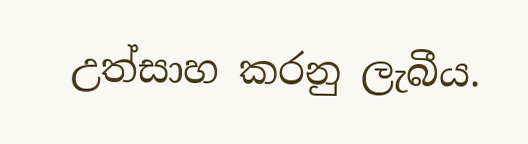උත්සාහ කරනු ලැබීය.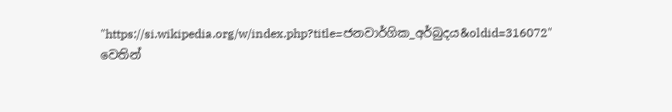"https://si.wikipedia.org/w/index.php?title=ජනවාර්ගික_අර්බුදය&oldid=316072" වෙතින්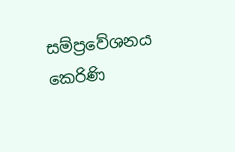සම්ප්‍රවේශනය කෙරිණි